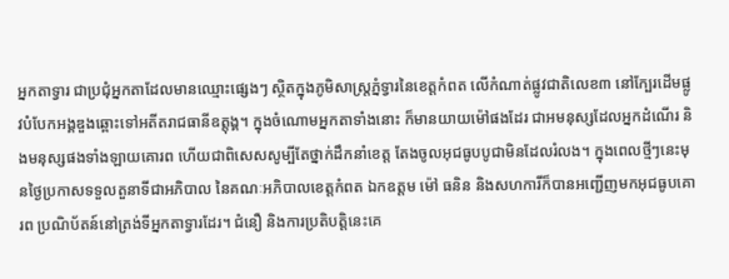អ្នកតាទ្វារ ជាប្រជុំអ្នកតាដែលមានឈ្មោះផ្សេងៗ ស្ថិតក្នុងភូមិសាស្រ្តភ្នំទ្វារនៃខេត្តកំពត លើកំណាត់ផ្លូវជាតិលេខ៣ នៅក្បែរដើមផ្លូវបំបែកអង្គឌួងឆ្ពោះទៅអតីតរាជធានីឧត្តុង្គ។ ក្នុងចំណោមអ្នកតាទាំងនោះ ក៏មានយាយម៉ៅផងដែរ ជាអមនុស្សដែលអ្នកដំណើរ និងមនុស្សផងទាំងឡាយគោរព ហើយជាពិសេសសូម្បីតែថ្នាក់ដឹកនាំខេត្ត តែងចូលអុជធូបបូជាមិនដែលរំលង។ ក្នុងពេលថ្មីៗនេះមុនថ្ងៃប្រកាសទទួលតួនាទីជាអភិបាល នៃគណៈអភិបាលខេត្តកំពត ឯកឧត្តម ម៉ៅ ធនិន និងសហការីក៏បានអញ្ជើញមកអុជធូបគោរព ប្រណិប័តន៍នៅត្រង់ទីអ្នកតាទ្វារដែរ។ ជំនឿ និងការប្រតិបត្តិនេះគេ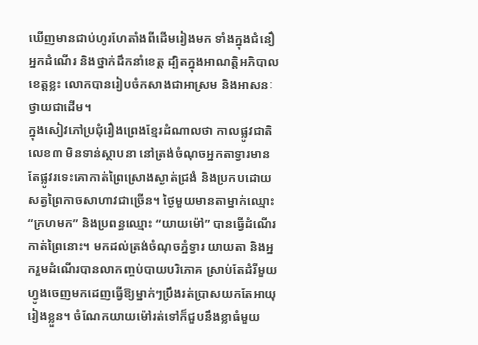ឃើញមានជាប់ហូរហែតាំងពីដើមរៀងមក ទាំងក្នុងជំនឿអ្នកដំណើរ និងថ្នាក់ដឹកនាំខេត្ត ដ្បិតក្នុងអាណត្តិអភិបាលខេត្តខ្លះ លោកបានរៀបចំកសាងជាអាស្រម និងអាសនៈថ្វាយជាដើម។
ក្នុងសៀវភៅប្រជុំរឿងព្រេងខ្មែរដំណាលថា កាលផ្លូវជាតិលេខ៣ មិនទាន់ស្ថាបនា នៅត្រង់ចំណុចអ្នកតាទ្វារមានតែផ្លូវរទេះគោកាត់ព្រៃស្រោងស្ងាត់ជ្រងំ និងប្រកបដោយសត្វព្រៃកាចសាហាវជាច្រើន។ ថ្ងៃមួយមានតាម្នាក់ឈ្មោះ “ក្រហមក” និងប្រពន្ធឈ្មោះ “យាយម៉ៅ” បានធ្វើដំណើរកាត់ព្រៃនោះ។ មកដល់ត្រង់ចំណុចភ្នំទ្វារ យាយតា និងអ្នករួមដំណើរបានលាកញ្ចប់បាយបរិភោគ ស្រាប់តែដំរីមួយហ្វូងចេញមកដេញធ្វើឱ្យម្នាក់ៗប្រឹងរត់ប្រាសយកតែអាយុរៀងខ្លួន។ ចំណែកយាយម៉ៅរត់ទៅក៏ជួបនឹងខ្លាធំមួយ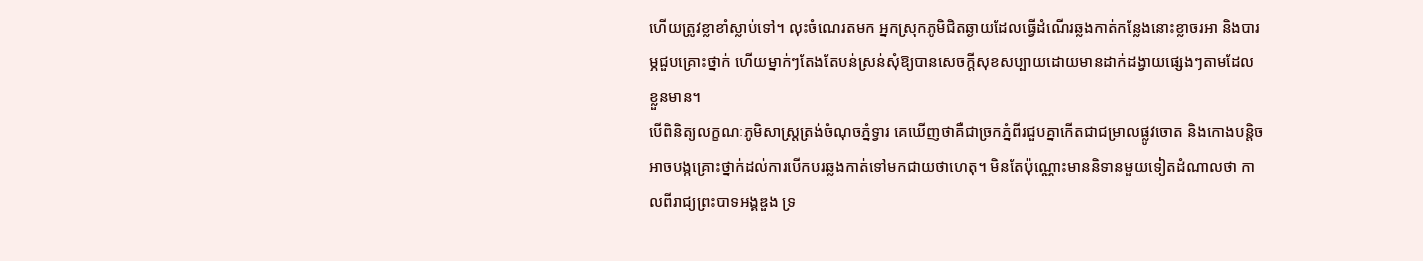ហើយត្រូវខ្លាខាំស្លាប់ទៅ។ លុះចំណេរតមក អ្នកស្រុកភូមិជិតឆ្ងាយដែលធ្វើដំណើរឆ្លងកាត់កន្លែងនោះខ្លាចរអា និងបារម្ភជួបគ្រោះថ្នាក់ ហើយម្នាក់ៗតែងតែបន់ស្រន់សុំឱ្យបានសេចក្ដីសុខសប្បាយដោយមានដាក់ដង្វាយផ្សេងៗតាមដែលខ្លួនមាន។
បើពិនិត្យលក្ខណៈភូមិសាស្រ្តត្រង់ចំណុចភ្នំទ្វារ គេឃើញថាគឺជាច្រកភ្នំពីរជួបគ្នាកើតជាជម្រាលផ្លូវចោត និងកោងបន្តិច អាចបង្កគ្រោះថ្នាក់ដល់ការបើកបរឆ្លងកាត់ទៅមកជាយថាហេតុ។ មិនតែប៉ុណ្ណោះមាននិទានមួយទៀតដំណាលថា កាលពីរាជ្យព្រះបាទឣង្គឌួង ទ្រ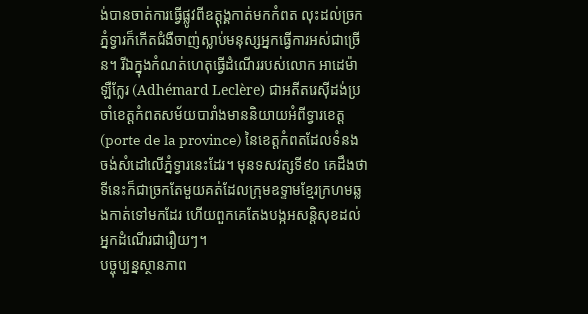ង់បានចាត់ការធ្វើផ្លូវពីឧត្តុង្គកាត់មកកំពត លុះដល់ច្រកភ្នំទ្វារក៏កើតជំងឺចាញ់ស្លាប់មនុស្សឣ្នកធ្វើការឣស់ជាច្រើន។ រីឯក្នុងកំណត់ហេតុធ្វើដំណើររបស់លោក អាដេម៉ា ឡឺក្លែរ (Adhémard Leclère) ជាអតីតរេស៊ីដង់ប្រចាំខេត្តកំពតសម័យបារាំងមាននិយាយអំពីទ្វារខេត្ត (porte de la province) នៃខេត្តកំពតដែលទំនងចង់សំដៅលើភ្នំទ្វារនេះដែរ។ មុនទសវត្សទី៩០ គេដឹងថាទីនេះក៏ជាច្រកតែមួយគត់ដែលក្រុមឧទ្ទាមខ្មែរក្រហមឆ្លងកាត់ទៅមកដែរ ហើយពួកគេតែងបង្កអសន្តិសុខដល់អ្នកដំណើរជារឿយៗ។
បច្ចុប្បន្នស្ថានភាព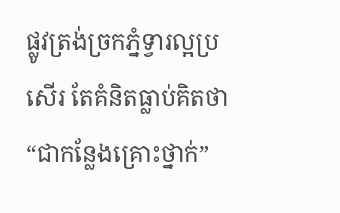ផ្លូវត្រង់ច្រកភ្នំទ្វារល្អប្រសើរ តែគំនិតធ្លាប់គិតថា “ជាកន្លែងគ្រោះថ្នាក់”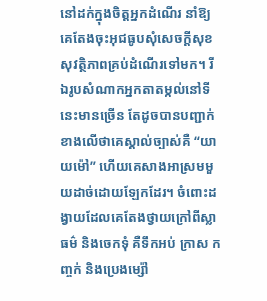នៅដក់ក្នុងចិត្តអ្នកដំណើរ នាំឱ្យគេតែងចុះអុជធូបសុំសេចក្តីសុខសុវត្ថិភាពគ្រប់ដំណើរទៅមក។ រីឯរូបសំណាកអ្នកតាតម្កល់នៅទីនេះមានច្រើន តែដូចបានបញ្ជាក់ខាងលើថាគេស្គាល់ច្បាស់គឺ “យាយម៉ៅ” ហើយគេសាងអាស្រមមួយដាច់ដោយឡែកដែរ។ ចំពោះដង្វាយដែលគេតែងថ្វាយក្រៅពីស្លាធម៌ និងចេកទុំ គឺទឹកអប់ ក្រាស កញ្ចក់ និងប្រេងម្ស៉ៅ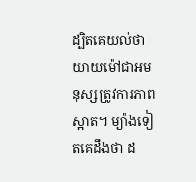ដ្បិតគេយល់ថាយាយម៉ៅជាអមនុស្សត្រូវការភាពស្អាត។ ម្យ៉ាងទៀតគេដឹងថា ដ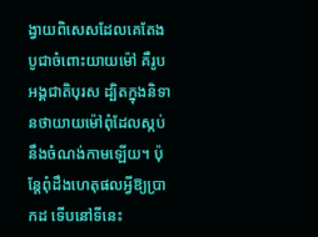ង្វាយពិសេសដែលគេតែងបូជាចំពោះយាយម៉ៅ គឺរូបអង្គជាតិបុរស ដ្បិតក្នុងនិទានថាយាយម៉ៅពុំដែលស្កប់នឹងចំណង់កាមឡើយ។ ប៉ុន្តែពុំដឹងហេតុផលអ្វីឱ្យប្រាកដ ទើបនៅទីនេះ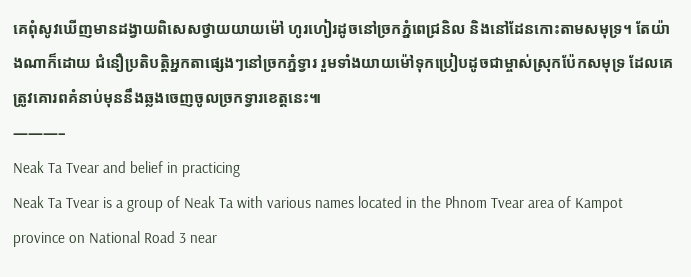គេពុំសូវឃើញមានដង្វាយពិសេសថ្វាយយាយម៉ៅ ហូរហៀរដូចនៅច្រកភ្នំពេជ្រនិល និងនៅដែនកោះតាមសមុទ្រ។ តែយ៉ាងណាក៏ដោយ ជំនឿប្រតិបត្តិអ្នកតាផ្សេងៗនៅច្រកភ្នំទ្វារ រួមទាំងយាយម៉ៅទុកប្រៀបដូចជាម្ចាស់ស្រុកប៉ែកសមុទ្រ ដែលគេត្រូវគោរពគំនាប់មុននឹងឆ្លងចេញចូលច្រកទ្វារខេត្តនេះ៕
———–
Neak Ta Tvear and belief in practicing
Neak Ta Tvear is a group of Neak Ta with various names located in the Phnom Tvear area of Kampot province on National Road 3 near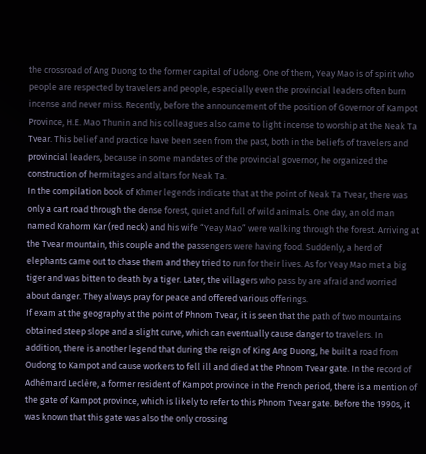the crossroad of Ang Duong to the former capital of Udong. One of them, Yeay Mao is of spirit who people are respected by travelers and people, especially even the provincial leaders often burn incense and never miss. Recently, before the announcement of the position of Governor of Kampot Province, H.E. Mao Thunin and his colleagues also came to light incense to worship at the Neak Ta Tvear. This belief and practice have been seen from the past, both in the beliefs of travelers and provincial leaders, because in some mandates of the provincial governor, he organized the construction of hermitages and altars for Neak Ta.
In the compilation book of Khmer legends indicate that at the point of Neak Ta Tvear, there was only a cart road through the dense forest, quiet and full of wild animals. One day, an old man named Krahorm Kar (red neck) and his wife “Yeay Mao” were walking through the forest. Arriving at the Tvear mountain, this couple and the passengers were having food. Suddenly, a herd of elephants came out to chase them and they tried to run for their lives. As for Yeay Mao met a big tiger and was bitten to death by a tiger. Later, the villagers who pass by are afraid and worried about danger. They always pray for peace and offered various offerings.
If exam at the geography at the point of Phnom Tvear, it is seen that the path of two mountains obtained steep slope and a slight curve, which can eventually cause danger to travelers. In addition, there is another legend that during the reign of King Ang Duong, he built a road from Oudong to Kampot and cause workers to fell ill and died at the Phnom Tvear gate. In the record of Adhémard Leclère, a former resident of Kampot province in the French period, there is a mention of the gate of Kampot province, which is likely to refer to this Phnom Tvear gate. Before the 1990s, it was known that this gate was also the only crossing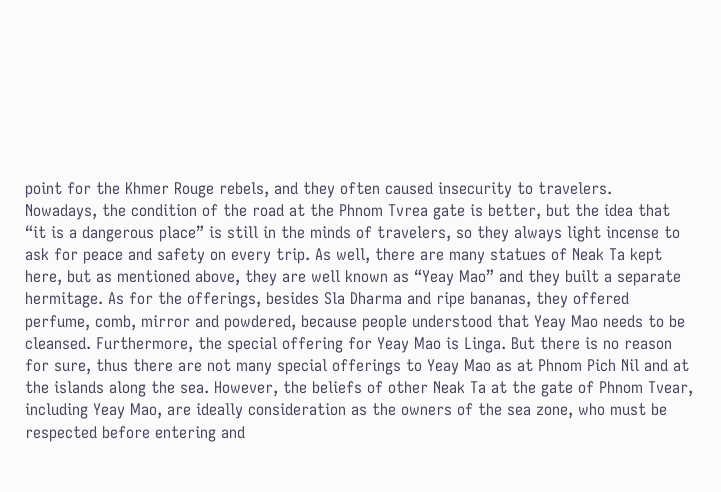point for the Khmer Rouge rebels, and they often caused insecurity to travelers.
Nowadays, the condition of the road at the Phnom Tvrea gate is better, but the idea that “it is a dangerous place” is still in the minds of travelers, so they always light incense to ask for peace and safety on every trip. As well, there are many statues of Neak Ta kept here, but as mentioned above, they are well known as “Yeay Mao” and they built a separate hermitage. As for the offerings, besides Sla Dharma and ripe bananas, they offered perfume, comb, mirror and powdered, because people understood that Yeay Mao needs to be cleansed. Furthermore, the special offering for Yeay Mao is Linga. But there is no reason for sure, thus there are not many special offerings to Yeay Mao as at Phnom Pich Nil and at the islands along the sea. However, the beliefs of other Neak Ta at the gate of Phnom Tvear, including Yeay Mao, are ideally consideration as the owners of the sea zone, who must be respected before entering and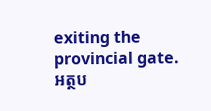exiting the provincial gate.
អត្ថប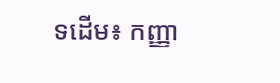ទដើម៖ កញ្ញា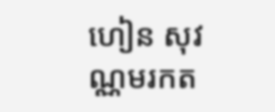ហៀន សុវណ្ណមរកត